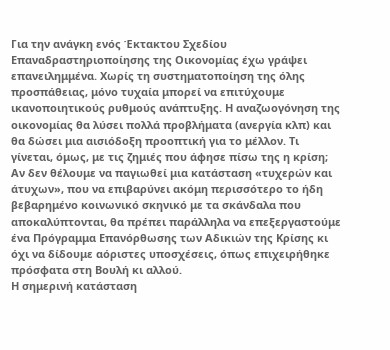Για την ανάγκη ενός Έκτακτου Σχεδίου Επαναδραστηριοποίησης της Οικονομίας έχω γράψει επανειλημμένα. Χωρίς τη συστηματοποίηση της όλης προσπάθειας, μόνο τυχαία μπορεί να επιτύχουμε ικανοποιητικούς ρυθμούς ανάπτυξης. Η αναζωογόνηση της οικονομίας θα λύσει πολλά προβλήματα (ανεργία κλπ) και θα δώσει μια αισιόδοξη προοπτική για το μέλλον. Τι γίνεται, όμως, με τις ζημιές που άφησε πίσω της η κρίση; Αν δεν θέλουμε να παγιωθεί μια κατάσταση «τυχερών και άτυχων», που να επιβαρύνει ακόμη περισσότερο το ήδη βεβαρημένο κοινωνικό σκηνικό με τα σκάνδαλα που αποκαλύπτονται, θα πρέπει παράλληλα να επεξεργαστούμε ένα Πρόγραμμα Επανόρθωσης των Αδικιών της Κρίσης κι όχι να δίδουμε αόριστες υποσχέσεις, όπως επιχειρήθηκε πρόσφατα στη Βουλή κι αλλού.
Η σημερινή κατάσταση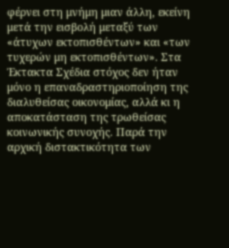φέρνει στη μνήμη μιαν άλλη, εκείνη μετά την εισβολή μεταξύ των «άτυχων εκτοπισθέντων» και «των τυχερών μη εκτοπισθέντων». Στα Έκτακτα Σχέδια στόχος δεν ήταν μόνο η επαναδραστηριοποίηση της διαλυθείσας οικονομίας, αλλά κι η αποκατάσταση της τρωθείσας κοινωνικής συνοχής. Παρά την αρχική διστακτικότητα των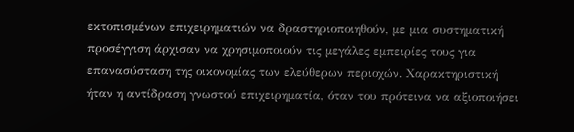εκτοπισμένων επιχειρηματιών να δραστηριοποιηθούν, με μια συστηματική προσέγγιση άρχισαν να χρησιμοποιούν τις μεγάλες εμπειρίες τους για επανασύσταση της οικονομίας των ελεύθερων περιοχών. Χαρακτηριστική ήταν η αντίδραση γνωστού επιχειρηματία, όταν του πρότεινα να αξιοποιήσει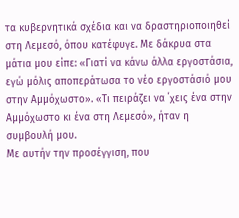τα κυβερνητικά σχέδια και να δραστηριοποιηθεί στη Λεμεσό, όπου κατέφυγε. Με δάκρυα στα μάτια μου είπε: «Γιατί να κάνω άλλα εργοστάσια, εγώ μόλις αποπεράτωσα το νέο εργοστάσιό μου στην Αμμόχωστο». «Τι πειράζει να ΄χεις ένα στην Αμμόχωστο κι ένα στη Λεμεσό», ήταν η συμβουλή μου.
Με αυτήν την προσέγγιση, που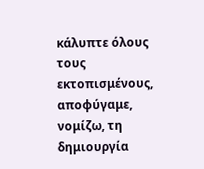κάλυπτε όλους τους εκτοπισμένους, αποφύγαμε, νομίζω, τη δημιουργία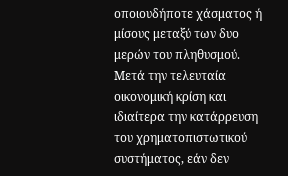οποιουδήποτε χάσματος ή μίσους μεταξύ των δυο μερών του πληθυσμού. Μετά την τελευταία οικονομική κρίση και ιδιαίτερα την κατάρρευση του χρηματοπιστωτικού συστήματος, εάν δεν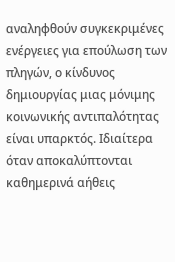αναληφθούν συγκεκριμένες ενέργειες για επούλωση των πληγών, ο κίνδυνος δημιουργίας μιας μόνιμης κοινωνικής αντιπαλότητας είναι υπαρκτός. Ιδιαίτερα όταν αποκαλύπτονται καθημερινά αήθεις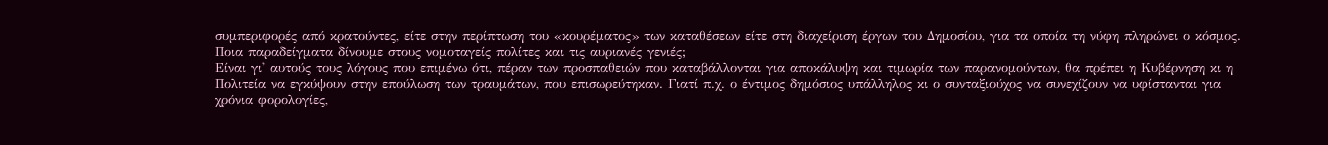συμπεριφορές από κρατούντες, είτε στην περίπτωση του «κουρέματος» των καταθέσεων είτε στη διαχείριση έργων του Δημοσίου, για τα οποία τη νύφη πληρώνει ο κόσμος. Ποια παραδείγματα δίνουμε στους νομοταγείς πολίτες και τις αυριανές γενιές;
Είναι γι' αυτούς τους λόγους που επιμένω ότι, πέραν των προσπαθειών που καταβάλλονται για αποκάλυψη και τιμωρία των παρανομούντων, θα πρέπει η Κυβέρνηση κι η Πολιτεία να εγκύψουν στην επούλωση των τραυμάτων, που επισωρεύτηκαν. Γιατί π.χ. ο έντιμος δημόσιος υπάλληλος κι ο συνταξιούχος να συνεχίζουν να υφίστανται για χρόνια φορολογίες,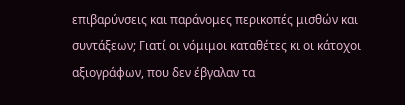επιβαρύνσεις και παράνομες περικοπές μισθών και συντάξεων; Γιατί οι νόμιμοι καταθέτες κι οι κάτοχοι αξιογράφων, που δεν έβγαλαν τα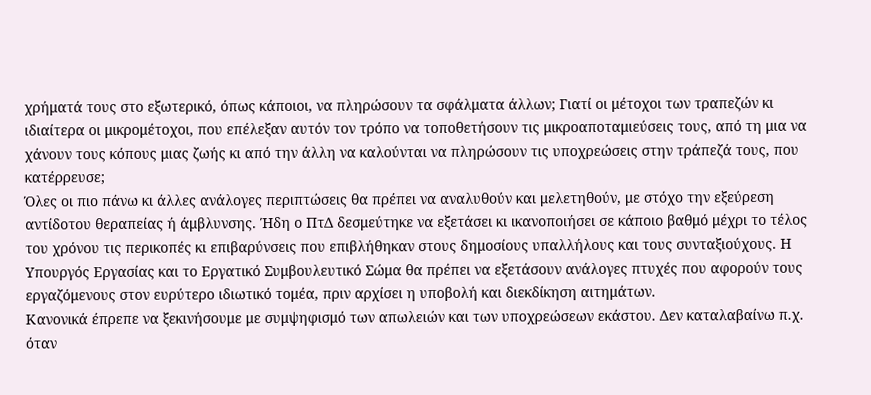χρήματά τους στο εξωτερικό, όπως κάποιοι, να πληρώσουν τα σφάλματα άλλων; Γιατί οι μέτοχοι των τραπεζών κι ιδιαίτερα οι μικρομέτοχοι, που επέλεξαν αυτόν τον τρόπο να τοποθετήσουν τις μικροαποταμιεύσεις τους, από τη μια να χάνουν τους κόπους μιας ζωής κι από την άλλη να καλούνται να πληρώσουν τις υποχρεώσεις στην τράπεζά τους, που κατέρρευσε;
Όλες οι πιο πάνω κι άλλες ανάλογες περιπτώσεις θα πρέπει να αναλυθούν και μελετηθούν, με στόχο την εξεύρεση αντίδοτου θεραπείας ή άμβλυνσης. Ήδη ο ΠτΔ δεσμεύτηκε να εξετάσει κι ικανοποιήσει σε κάποιο βαθμό μέχρι το τέλος του χρόνου τις περικοπές κι επιβαρύνσεις που επιβλήθηκαν στους δημοσίους υπαλλήλους και τους συνταξιούχους. Η Υπουργός Εργασίας και το Εργατικό Συμβουλευτικό Σώμα θα πρέπει να εξετάσουν ανάλογες πτυχές που αφορούν τους εργαζόμενους στον ευρύτερο ιδιωτικό τομέα, πριν αρχίσει η υποβολή και διεκδίκηση αιτημάτων.
Κανονικά έπρεπε να ξεκινήσουμε με συμψηφισμό των απωλειών και των υποχρεώσεων εκάστου. Δεν καταλαβαίνω π.χ. όταν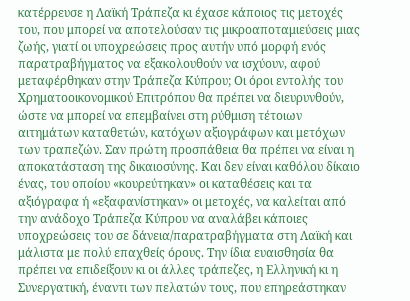κατέρρευσε η Λαϊκή Τράπεζα κι έχασε κάποιος τις μετοχές του, που μπορεί να αποτελούσαν τις μικροαποταμιεύσεις μιας ζωής, γιατί οι υποχρεώσεις προς αυτήν υπό μορφή ενός παρατραβήγματος να εξακολουθούν να ισχύουν, αφού μεταφέρθηκαν στην Τράπεζα Κύπρου; Οι όροι εντολής του Χρηματοοικονομικού Επιτρόπου θα πρέπει να διευρυνθούν, ώστε να μπορεί να επεμβαίνει στη ρύθμιση τέτοιων αιτημάτων καταθετών, κατόχων αξιογράφων και μετόχων των τραπεζών. Σαν πρώτη προσπάθεια θα πρέπει να είναι η αποκατάσταση της δικαιοσύνης. Και δεν είναι καθόλου δίκαιο ένας, του οποίου «κουρεύτηκαν» οι καταθέσεις και τα αξιόγραφα ή «εξαφανίστηκαν» οι μετοχές, να καλείται από την ανάδοχο Τράπεζα Κύπρου να αναλάβει κάποιες υποχρεώσεις του σε δάνεια/παρατραβήγματα στη Λαϊκή και μάλιστα με πολύ επαχθείς όρους. Την ίδια ευαισθησία θα πρέπει να επιδείξουν κι οι άλλες τράπεζες, η Ελληνική κι η Συνεργατική, έναντι των πελατών τους, που επηρεάστηκαν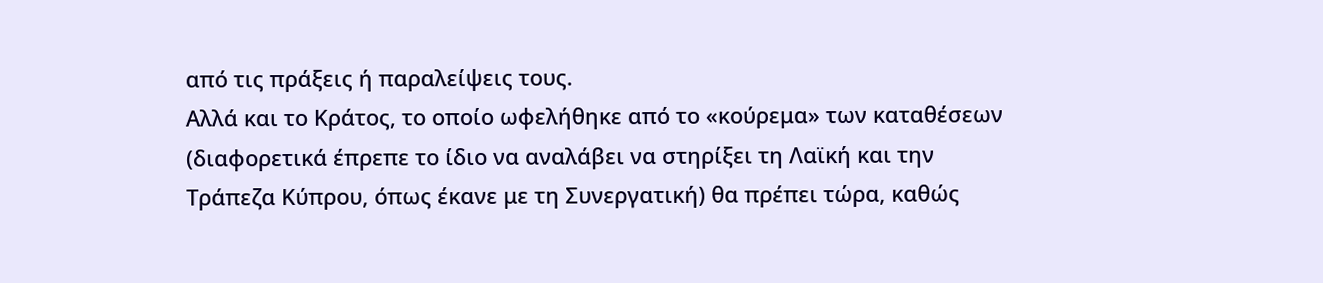από τις πράξεις ή παραλείψεις τους.
Αλλά και το Κράτος, το οποίο ωφελήθηκε από το «κούρεμα» των καταθέσεων (διαφορετικά έπρεπε το ίδιο να αναλάβει να στηρίξει τη Λαϊκή και την Τράπεζα Κύπρου, όπως έκανε με τη Συνεργατική) θα πρέπει τώρα, καθώς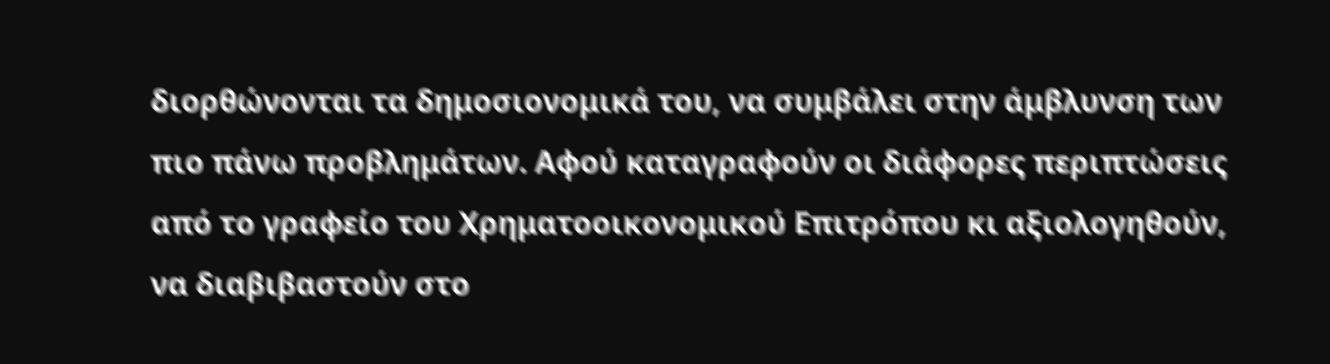διορθώνονται τα δημοσιονομικά του, να συμβάλει στην άμβλυνση των πιο πάνω προβλημάτων. Αφού καταγραφούν οι διάφορες περιπτώσεις από το γραφείο του Χρηματοοικονομικού Επιτρόπου κι αξιολογηθούν, να διαβιβαστούν στο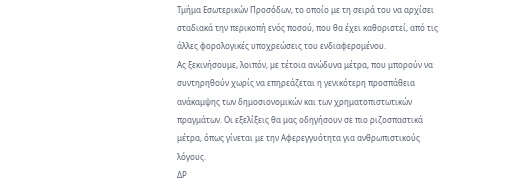Τμήμα Εσωτερικών Προσόδων, το οποίο με τη σειρά του να αρχίσει σταδιακά την περικοπή ενός ποσού, που θα έχει καθοριστεί, από τις άλλες φορολογικές υποχρεώσεις του ενδιαφερομένου.
Ας ξεκινήσουμε, λοιπόν, με τέτοια ανώδυνα μέτρα, που μπορούν να συντηρηθούν χωρίς να επηρεάζεται η γενικότερη προσπάθεια ανάκαμψης των δημοσιονομικών και των χρηματοπιστωτικών πραγμάτων. Οι εξελίξεις θα μας οδηγήσουν σε πιο ριζοσπαστικά μέτρα, όπως γίνεται με την Αφερεγγυότητα για ανθρωπιστικούς λόγους.
ΔΡ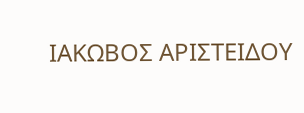ΙΑΚΩΒΟΣ ΑΡΙΣΤΕΙΔΟΥ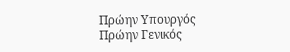Πρώην Υπουργός
Πρώην Γενικός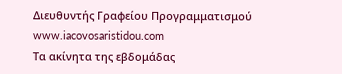Διευθυντής Γραφείου Προγραμματισμού
www.iacovosaristidou.com
Τα ακίνητα της εβδομάδας